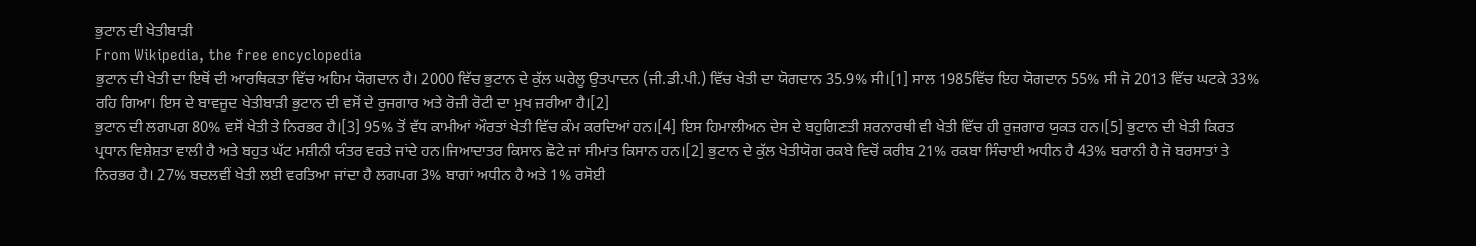ਭੁਟਾਨ ਦੀ ਖੇਤੀਬਾੜੀ
From Wikipedia, the free encyclopedia
ਭੁਟਾਨ ਦੀ ਖੇਤੀ ਦਾ ਇਥੋਂ ਦੀ ਆਰਥਿਕਤਾ ਵਿੱਚ ਅਹਿਮ ਯੋਗਦਾਨ ਹੈ। 2000 ਵਿੱਚ ਭੁਟਾਨ ਦੇ ਕੁੱਲ ਘਰੇਲੂ ਉਤਪਾਦਨ (ਜੀ.ਡੀ.ਪੀ.) ਵਿੱਚ ਖੇਤੀ ਦਾ ਯੋਗਦਾਨ 35.9% ਸੀ।[1] ਸਾਲ 1985ਵਿੱਚ ਇਹ ਯੋਗਦਾਨ 55% ਸੀ ਜੋ 2013 ਵਿੱਚ ਘਟਕੇ 33% ਰਹਿ ਗਿਆ। ਇਸ ਦੇ ਬਾਵਜੂਦ ਖੇਤੀਬਾੜੀ ਭੁਟਾਨ ਦੀ ਵਸੋਂ ਦੇ ਰੁਜਗਾਰ ਅਤੇ ਰੋਜ਼ੀ ਰੋਟੀ ਦਾ ਮੁਖ ਜ਼ਰੀਆ ਹੈ।[2]
ਭੁਟਾਨ ਦੀ ਲਗਪਗ 80% ਵਸੋਂ ਖੇਤੀ ਤੇ ਨਿਰਭਰ ਹੈ।[3] 95% ਤੋਂ ਵੱਧ ਕਾਮੀਆਂ ਔਰਤਾਂ ਖੇਤੀ ਵਿੱਚ ਕੰਮ ਕਰਦਿਆਂ ਹਨ।[4] ਇਸ ਹਿਮਾਲੀਅਨ ਦੇਸ ਦੇ ਬਹੁਗਿਣਤੀ ਸ਼ਰਨਾਰਥੀ ਵੀ ਖੇਤੀ ਵਿੱਚ ਹੀ ਰੁਜ਼ਗਾਰ ਯੁਕਤ ਹਨ।[5] ਭੁਟਾਨ ਦੀ ਖੇਤੀ ਕਿਰਤ ਪ੍ਰਧਾਨ ਵਿਸ਼ੇਸ਼ਤਾ ਵਾਲੀ ਹੈ ਅਤੇ ਬਹੁਤ ਘੱਟ ਮਸ਼ੀਨੀ ਯੰਤਰ ਵਰਤੇ ਜਾਂਦੇ ਹਨ।ਜਿਆਦਾਤਰ ਕਿਸਾਨ ਛੋਟੇ ਜਾਂ ਸੀਮਾਂਤ ਕਿਸਾਨ ਹਨ।[2] ਭੁਟਾਨ ਦੇ ਕੁੱਲ ਖੇਤੀਯੋਗ ਰਕਬੇ ਵਿਚੋਂ ਕਰੀਬ 21% ਰਕਬਾ ਸਿੰਚਾਈ ਅਧੀਨ ਹੈ 43% ਬਰਾਨੀ ਹੈ ਜੋ ਬਰਸਾਤਾਂ ਤੇ ਨਿਰਭਰ ਹੈ। 27% ਬਦਲਵੀਂ ਖੇਤੀ ਲਈ ਵਰਤਿਆ ਜਾਂਦਾ ਹੈ ਲਗਪਗ 3% ਬਾਗਾਂ ਅਧੀਨ ਹੈ ਅਤੇ 1% ਰਸੋਈ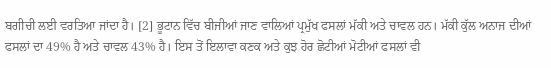ਬਗੀਚੀ ਲਈ ਵਰਤਿਆ ਜਾਂਦਾ ਹੈ। [2] ਭੂਟਾਨ ਵਿੱਚ ਬੀਜੀਆਂ ਜਾਣ ਵਾਲਿਆਂ ਪ੍ਰਮੁੱਖ ਫਸਲਾਂ ਮੱਕੀ ਅਤੇ ਚਾਵਲ ਹਨ। ਮੱਕੀ ਕੁੱਲ ਅਨਾਜ ਦੀਆਂ ਫਸਲਾਂ ਦਾ 49% ਹੈ ਅਤੇ ਚਾਵਲ 43% ਹੈ। ਇਸ ਤੋਂ ਇਲਾਵਾ ਕਣਕ ਅਤੇ ਕੁਝ ਹੋਰ ਛੋਟੀਆਂ ਮੋਟੀਆਂ ਫਸਲਾਂ ਵੀ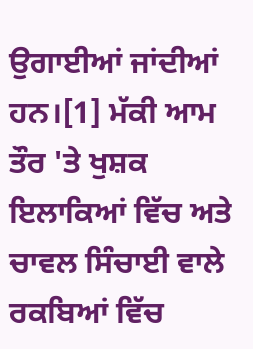ਉਗਾਈਆਂ ਜਾਂਦੀਆਂ ਹਨ।[1] ਮੱਕੀ ਆਮ ਤੌਰ 'ਤੇ ਖੁਸ਼ਕ ਇਲਾਕਿਆਂ ਵਿੱਚ ਅਤੇ ਚਾਵਲ ਸਿੰਚਾਈ ਵਾਲੇ ਰਕਬਿਆਂ ਵਿੱਚ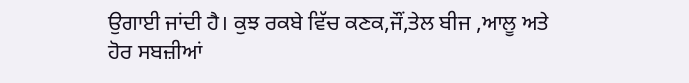ਉਗਾਈ ਜਾਂਦੀ ਹੈ। ਕੁਝ ਰਕਬੇ ਵਿੱਚ ਕਣਕ,ਜੌਂ,ਤੇਲ ਬੀਜ ,ਆਲੂ ਅਤੇ ਹੋਰ ਸਬਜ਼ੀਆਂ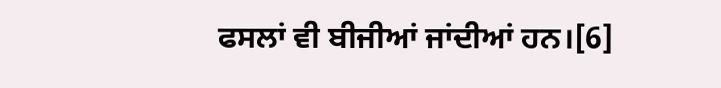ਫਸਲਾਂ ਵੀ ਬੀਜੀਆਂ ਜਾਂਦੀਆਂ ਹਨ।[6]